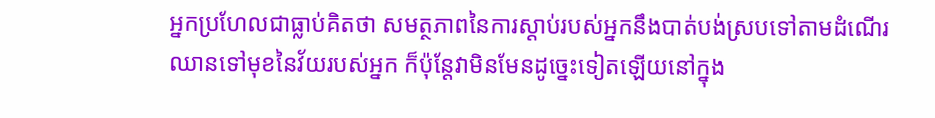អ្នកប្រហែលជាធ្លាប់គិតថា សមត្ថភាពនៃការស្តាប់របស់អ្នកនឹងបាត់បង់ស្របទៅតាមដំណើរឈានទៅមុខនៃវ័យរបស់អ្នក ក៏ប៉ុន្តែវាមិនមែនដូច្នេះទៀតឡើយនៅក្នុង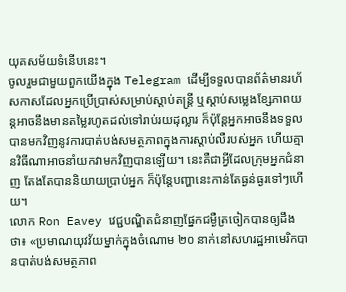យុគសម័យទំនើបនេះ។
ចូលរួមជាមួយពួកយើងក្នុង Telegram ដើម្បីទទួលបានព័ត៌មានរហ័សកាសដែលអ្នកប្រើប្រាស់សម្រាប់ស្តាប់តន្ត្រី ឬស្តាប់សម្លេងខ្សែភាពយន្តអាចនឹងមានតម្លៃរហូតដល់ទៅរាប់រយដុល្លារ ក៏ប៉ុន្តែអ្នកអាចនឹងទទួលបានមកវិញនូវការបាត់បង់សមត្ថភាពក្នុងការស្តាប់លឺរបស់អ្នក ហើយគ្មានវិធីណាអាចនាំយកវាមកវិញបានឡើយ។ នេះគឺជាអ្វីដែលក្រុមអ្នកជំនាញ តែងតែបាននិយាយប្រាប់អ្នក ក៏ប៉ុន្តែបញ្ហានេះកាន់តែធ្ងន់ធ្ងរទៅៗហើយ។
លោក Ron Eavey វេជ្ជបណ្ឌិតជំនាញផ្នែកជម្ងឺត្រចៀកបានឲ្យដឹងថា៖ «ប្រមាណយុវវ័យម្នាក់ក្នុងចំណោម ២០ នាក់នៅសហរដ្ឋអាមេរិកបានបាត់បង់សមត្ថភាព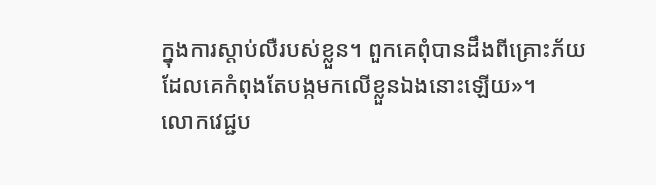ក្នុងការស្តាប់លឺរបស់ខ្លួន។ ពួកគេពុំបានដឹងពីគ្រោះភ័យដែលគេកំពុងតែបង្កមកលើខ្លួនឯងនោះឡើយ»។
លោកវេជ្ជប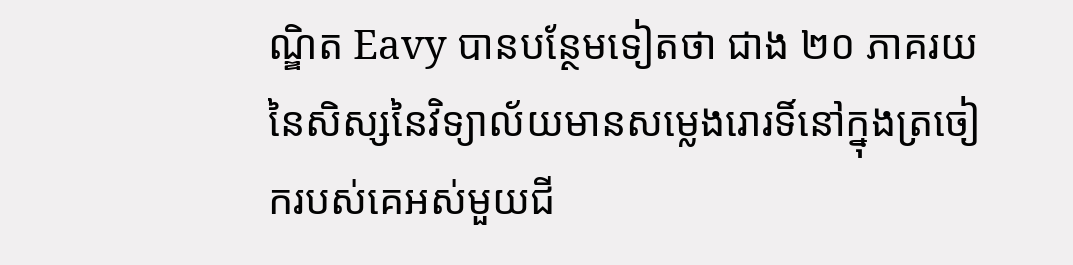ណ្ឌិត Eavy បានបន្ថែមទៀតថា ជាង ២០ ភាគរយនៃសិស្សនៃវិទ្យាល័យមានសម្លេងរោរទិ៍នៅក្នុងត្រចៀករបស់គេអស់មួយជី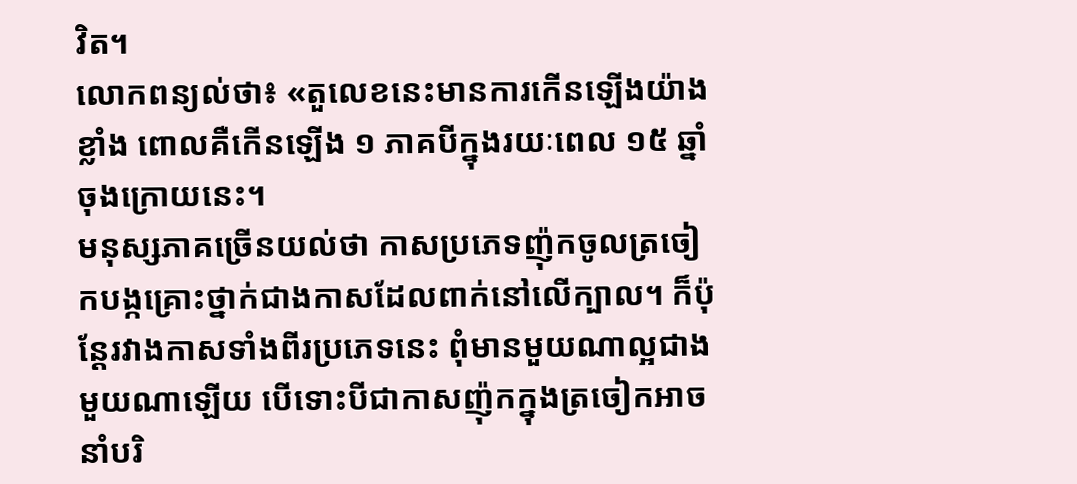វិត។
លោកពន្យល់ថា៖ «តួលេខនេះមានការកើនឡើងយ៉ាងខ្លាំង ពោលគឺកើនឡើង ១ ភាគបីក្នុងរយៈពេល ១៥ ឆ្នាំចុងក្រោយនេះ។
មនុស្សភាគច្រើនយល់ថា កាសប្រភេទញ៉ុកចូលត្រចៀកបង្កគ្រោះថ្នាក់ជាងកាសដែលពាក់នៅលើក្បាល។ ក៏ប៉ុន្តែរវាងកាសទាំងពីរប្រភេទនេះ ពុំមានមួយណាល្អជាងមួយណាឡើយ បើទោះបីជាកាសញ៉ុកក្នុងត្រចៀកអាចនាំបរិ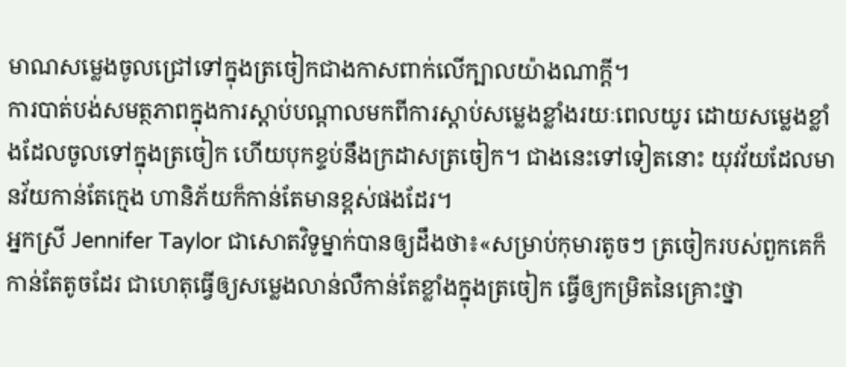មាណសម្លេងចូលជ្រៅទៅក្នុងត្រចៀកជាងកាសពាក់លើក្បាលយ៉ាងណាក្តី។
ការបាត់បង់សមត្ថភាពក្នុងការស្តាប់បណ្តាលមកពីការស្តាប់សម្លេងខ្លាំងរយៈពេលយូរ ដោយសម្លេងខ្លាំងដែលចូលទៅក្នុងត្រចៀក ហើយបុកខ្ទប់នឹងក្រដាសត្រចៀក។ ជាងនេះទៅទៀតនោះ យុវវ័យដែលមានវ័យកាន់តែក្មេង ហានិភ័យក៏កាន់តែមានខ្ពស់ផងដែរ។
អ្នកស្រី Jennifer Taylor ជាសោតវិទូម្នាក់បានឲ្យដឹងថា៖«សម្រាប់កុមារតូចៗ ត្រចៀករបស់ពួកគេក៏កាន់តែតូចដែរ ជាហេតុធ្វើឲ្យសម្លេងលាន់លឺកាន់តែខ្លាំងក្នុងត្រចៀក ធ្វើឲ្យកម្រិតនៃគ្រោះថ្នា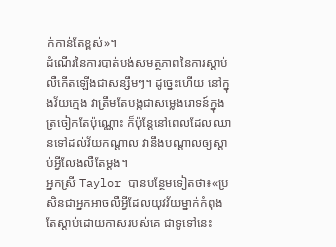ក់កាន់តែខ្ពស់»។
ដំណើរនៃការបាត់បង់សមត្ថភាពនៃការស្តាប់លឺកើតឡើងជាសន្សឹមៗ។ ដូច្នេះហើយ នៅក្នុងវ័យក្មេង វាត្រឹមតែបង្កជាសម្លេងរោទន៍ក្នុងត្រចៀកតែប៉ុណ្ណោះ ក៏ប៉ុន្តែនៅពេលដែលឈានទៅដល់វ័យកណ្តាល វានឹងបណ្តាលឲ្យស្តាប់អ្វីលែងលឺតែម្តង។
អ្នកស្រី Taylor បានបន្ថែមទៀតថា៖«ប្រសិនជាអ្នកអាចលឺអ្វីដែលយុវវ័យម្នាក់កំពុងតែស្តាប់ដោយកាសរបស់គេ ជាទូទៅនេះ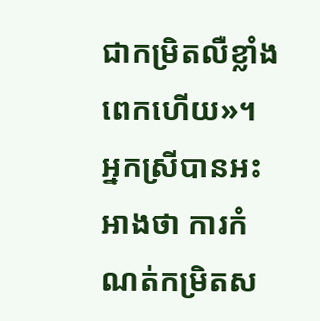ជាកម្រិតលឺខ្លាំងពេកហើយ»។
អ្នកស្រីបានអះអាងថា ការកំណត់កម្រិតស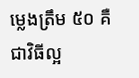ម្លេងត្រឹម ៥០ គឺជាវិធីល្អ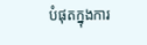បំផុតក្នុងការ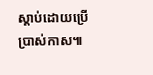ស្តាប់ដោយប្រើប្រាស់កាស៕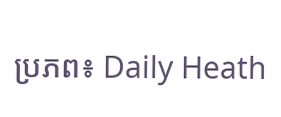ប្រភព៖ Daily Heath